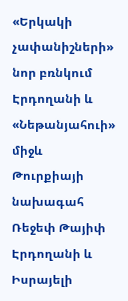«Երկակի չափանիշների» նոր բռնկում Էրդողանի և «Նեթանյահուի» միջև
Թուրքիայի նախագահ Ռեջեփ Թայիփ Էրդողանի և Իսրայելի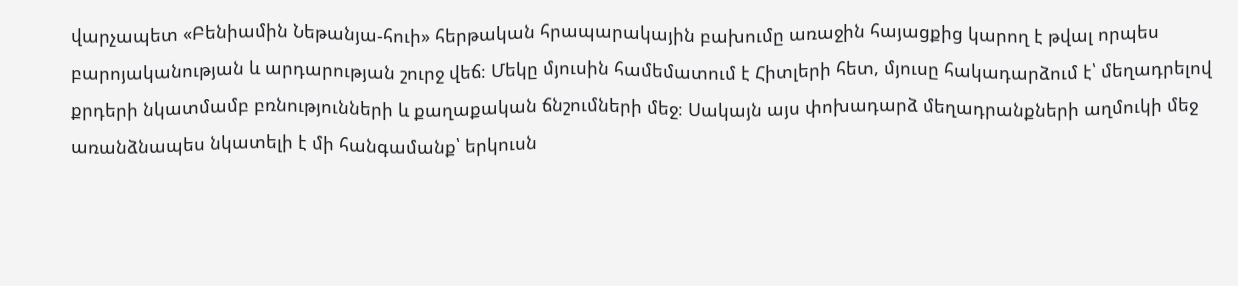վարչապետ «Բենիամին Նեթանյա-հուի» հերթական հրապարակային բախումը առաջին հայացքից կարող է թվալ որպես բարոյականության և արդարության շուրջ վեճ։ Մեկը մյուսին համեմատում է Հիտլերի հետ, մյուսը հակադարձում է՝ մեղադրելով քրդերի նկատմամբ բռնությունների և քաղաքական ճնշումների մեջ։ Սակայն այս փոխադարձ մեղադրանքների աղմուկի մեջ առանձնապես նկատելի է մի հանգամանք՝ երկուսն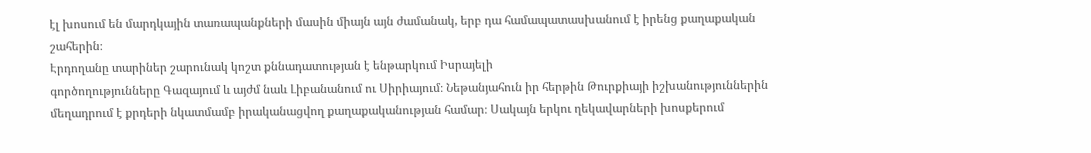էլ խոսում են մարդկային տառապանքների մասին միայն այն ժամանակ, երբ դա համապատասխանում է իրենց քաղաքական շահերին։
Էրդողանը տարիներ շարունակ կոշտ քննադատության է ենթարկում Իսրայելի
գործողությունները Գազայում և այժմ նաև Լիբանանում ու Սիրիայում։ Նեթանյահուն իր հերթին Թուրքիայի իշխանություններին մեղադրում է քրդերի նկատմամբ իրականացվող քաղաքականության համար։ Սակայն երկու ղեկավարների խոսքերում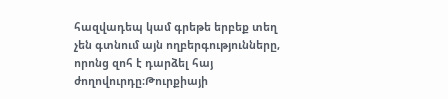հազվադեպ կամ գրեթե երբեք տեղ չեն գտնում այն ողբերգությունները, որոնց զոհ է դարձել հայ ժողովուրդը։Թուրքիայի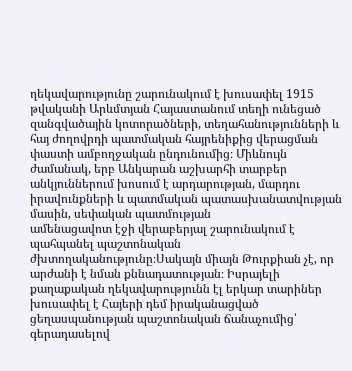ղեկավարությունը շարունակում է խուսափել 1915 թվականի Արևմտյան Հայաստանում տեղի ունեցած զանգվածային կոտորածների, տեղահանությունների և հայ ժողովրդի պատմական հայրենիքից վերացման փաստի ամբողջական ընդունումից։ Միևնույն ժամանակ, երբ Անկարան աշխարհի տարբեր անկյուններում խոսում է արդարության, մարդու իրավունքների և պատմական պատասխանատվության մասին, սեփական պատմության
ամենացավոտ էջի վերաբերյալ շարունակում է պահպանել պաշտոնական ժխտողականությունը։Սակայն միայն Թուրքիան չէ, որ արժանի է նման քննադատության։ Իսրայելի քաղաքական ղեկավարությունն էլ երկար տարիներ խուսափել է Հայերի դեմ իրականացված ցեղասպանության պաշտոնական ճանաչումից՝ գերադասելով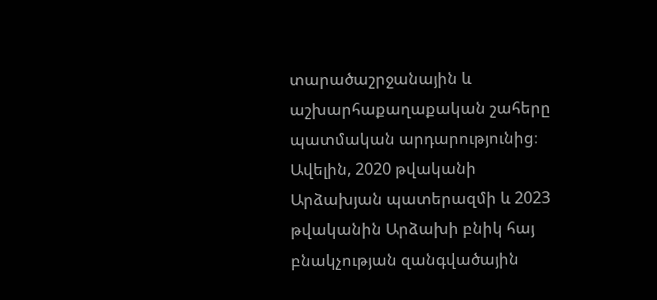տարածաշրջանային և աշխարհաքաղաքական շահերը պատմական արդարությունից։ Ավելին, 2020 թվականի Արձախյան պատերազմի և 2023 թվականին Արձախի բնիկ հայ բնակչության զանգվածային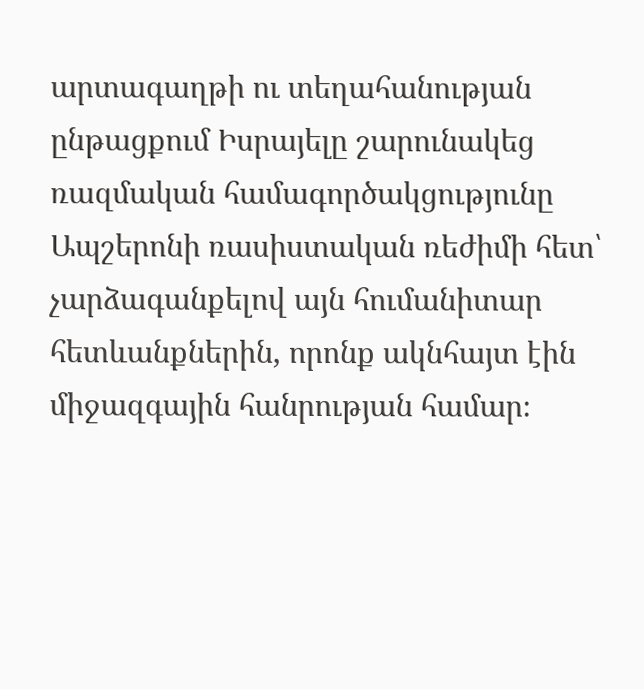արտագաղթի ու տեղահանության ընթացքում Իսրայելը շարունակեց ռազմական համագործակցությունը Ապշերոնի ռասիստական ռեժիմի հետ՝ չարձագանքելով այն հումանիտար հետևանքներին, որոնք ակնհայտ էին միջազգային հանրության համար։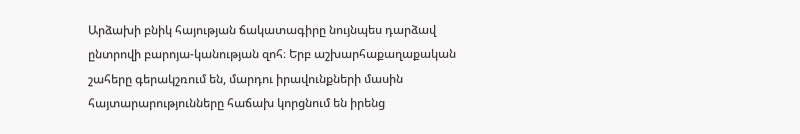Արձախի բնիկ հայության ճակատագիրը նույնպես դարձավ ընտրովի բարոյա-կանության զոհ։ Երբ աշխարհաքաղաքական շահերը գերակշռում են, մարդու իրավունքների մասին հայտարարությունները հաճախ կորցնում են իրենց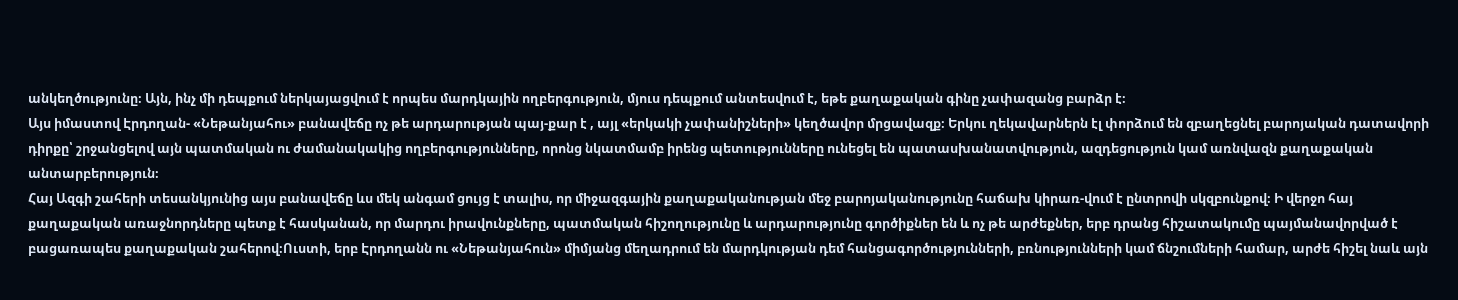անկեղծությունը։ Այն, ինչ մի դեպքում ներկայացվում է որպես մարդկային ողբերգություն, մյուս դեպքում անտեսվում է, եթե քաղաքական գինը չափազանց բարձր է։
Այս իմաստով Էրդողան- «Նեթանյահու» բանավեճը ոչ թե արդարության պայ-քար է , այլ «երկակի չափանիշների» կեղծավոր մրցավազք։ Երկու ղեկավարներն էլ փորձում են զբաղեցնել բարոյական դատավորի դիրքը՝ շրջանցելով այն պատմական ու ժամանակակից ողբերգությունները, որոնց նկատմամբ իրենց պետությունները ունեցել են պատասխանատվություն, ազդեցություն կամ առնվազն քաղաքական անտարբերություն։
Հայ Ազգի շահերի տեսանկյունից այս բանավեճը ևս մեկ անգամ ցույց է տալիս, որ միջազգային քաղաքականության մեջ բարոյականությունը հաճախ կիրառ-վում է ընտրովի սկզբունքով։ Ի վերջո հայ քաղաքական առաջնորդները պետք է հասկանան, որ մարդու իրավունքները, պատմական հիշողությունը և արդարությունը գործիքներ են և ոչ թե արժեքներ, երբ դրանց հիշատակումը պայմանավորված է բացառապես քաղաքական շահերով։Ուստի, երբ Էրդողանն ու «Նեթանյահուն» միմյանց մեղադրում են մարդկության դեմ հանցագործությունների, բռնությունների կամ ճնշումների համար, արժե հիշել նաև այն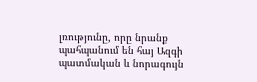լռությունը, որը նրանք պահպանում են հայ Ազգի պատմական և նորագույն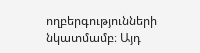ողբերգությունների նկատմամբ։ Այդ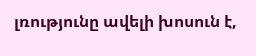լռությունը ավելի խոսուն է,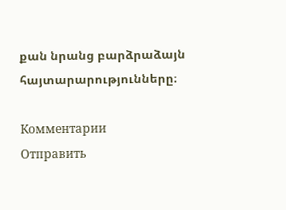քան նրանց բարձրաձայն հայտարարությունները։

Комментарии
Отправить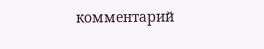комментарий